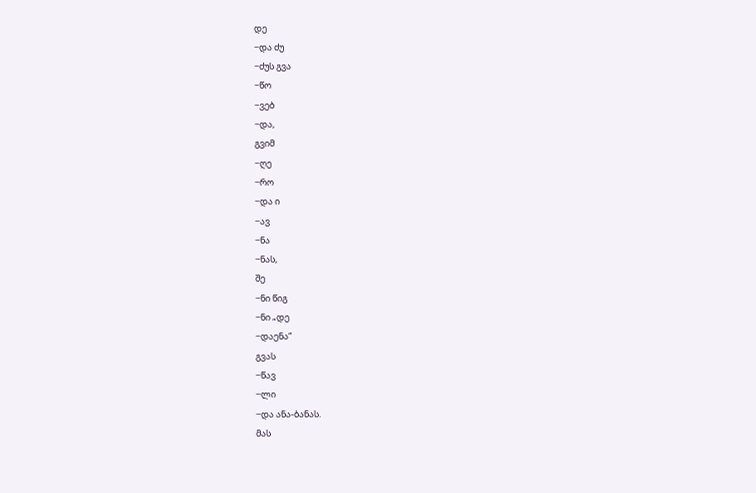დე
−და ძუ
−ძუს გვა
−წო
−ვებ
−და,
გვიმ
−ღე
−რო
−და ი
−ავ
−ნა
−ნას,
შე
−ნი წიგ
−ნი „დე
−დაენა“
გვას
−წავ
−ლი
−და ანა-ბანას.
მას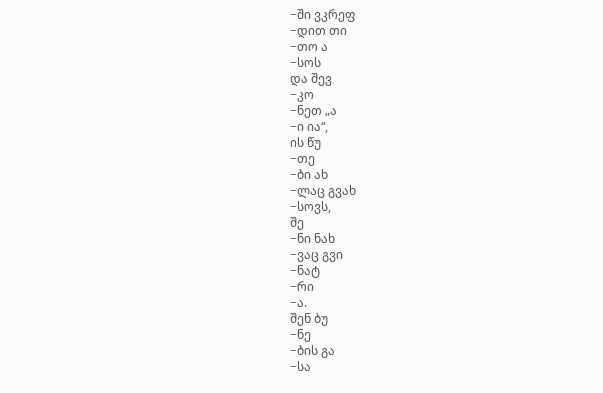−ში ვკრეფ
−დით თი
−თო ა
−სოს
და შევ
−კო
−ნეთ „ა
−ი ია“,
ის წუ
−თე
−ბი ახ
−ლაც გვახ
−სოვს,
შე
−ნი ნახ
−ვაც გვი
−ნატ
−რი
−ა.
შენ ბუ
−ნე
−ბის გა
−სა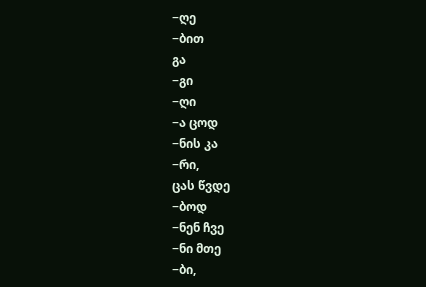−ღე
−ბით
გა
−გი
−ღი
−ა ცოდ
−ნის კა
−რი,
ცას წვდე
−ბოდ
−ნენ ჩვე
−ნი მთე
−ბი,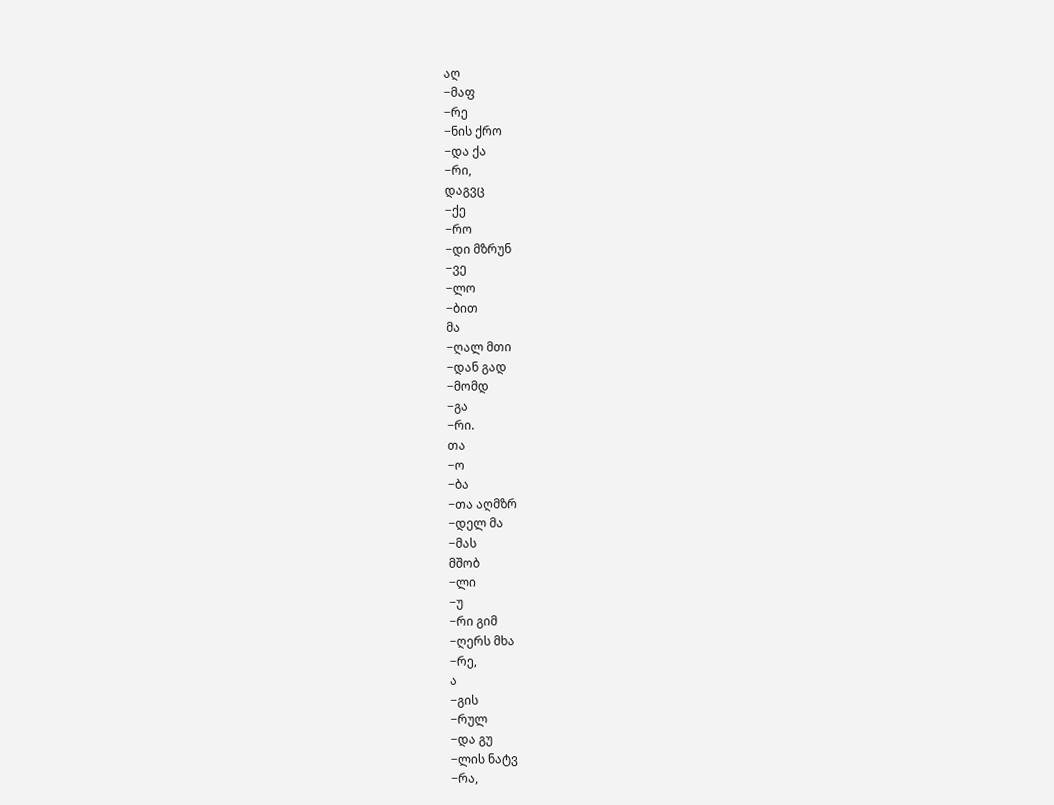აღ
−მაფ
−რე
−ნის ქრო
−და ქა
−რი,
დაგვც
−ქე
−რო
−დი მზრუნ
−ვე
−ლო
−ბით
მა
−ღალ მთი
−დან გად
−მომდ
−გა
−რი.
თა
−ო
−ბა
−თა აღმზრ
−დელ მა
−მას
მშობ
−ლი
−უ
−რი გიმ
−ღერს მხა
−რე,
ა
−გის
−რულ
−და გუ
−ლის ნატვ
−რა,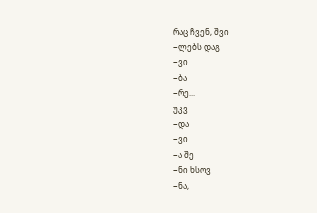რაც ჩვენ, შვი
−ლებს დაგ
−ვი
−ბა
−რე...
უკვ
−და
−ვი
−ა შე
−ნი ხსოვ
−ნა,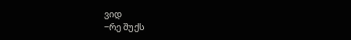ვიდ
−რე შუქს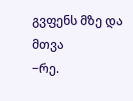გვფენს მზე და მთვა
−რე.